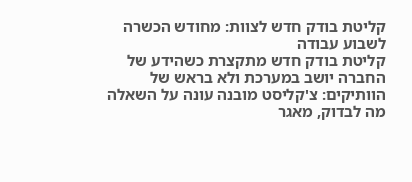קליטת בודק חדש לצוות: מחודש הכשרה לשבוע עבודה
קליטת בודק חדש מתקצרת כשהידע של החברה יושב במערכת ולא בראש של הוותיקים: צ'קליסט מובנה עונה על השאלה מה לבדוק, מאגר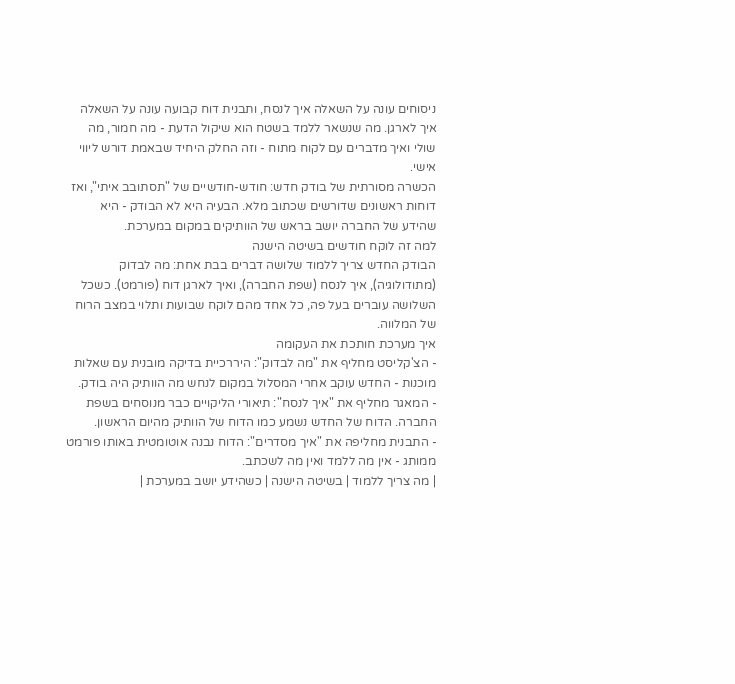ניסוחים עונה על השאלה איך לנסח, ותבנית דוח קבועה עונה על השאלה איך לארגן. מה שנשאר ללמד בשטח הוא שיקול הדעת - מה חמור, מה שולי ואיך מדברים עם לקוח מתוח - וזה החלק היחיד שבאמת דורש ליווי אישי.
הכשרה מסורתית של בודק חדש: חודש-חודשיים של "תסתובב איתי", ואז דוחות ראשונים שדורשים שכתוב מלא. הבעיה היא לא הבודק - היא שהידע של החברה יושב בראש של הוותיקים במקום במערכת.
למה זה לוקח חודשים בשיטה הישנה
הבודק החדש צריך ללמוד שלושה דברים בבת אחת: מה לבדוק (מתודולוגיה), איך לנסח (שפת החברה), ואיך לארגן דוח (פורמט). כשכל השלושה עוברים בעל פה, כל אחד מהם לוקח שבועות ותלוי במצב הרוח של המלווה.
איך מערכת חותכת את העקומה
- הצ'קליסט מחליף את "מה לבדוק": היררכיית בדיקה מובנית עם שאלות מוכנות - החדש עוקב אחרי המסלול במקום לנחש מה הוותיק היה בודק.
- המאגר מחליף את "איך לנסח": תיאורי הליקויים כבר מנוסחים בשפת החברה. הדוח של החדש נשמע כמו הדוח של הוותיק מהיום הראשון.
- התבנית מחליפה את "איך מסדרים": הדוח נבנה אוטומטית באותו פורמט ממותג - אין מה ללמד ואין מה לשכתב.
| מה צריך ללמוד | בשיטה הישנה | כשהידע יושב במערכת |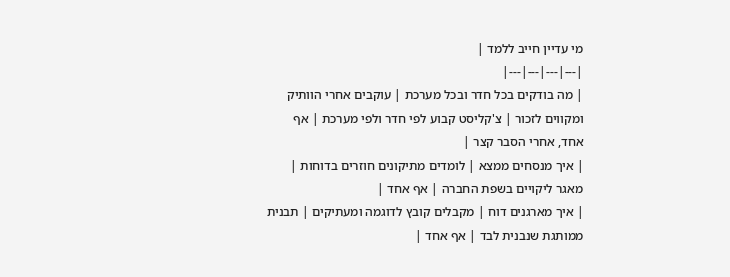מי עדיין חייב ללמד |
|---|---|---|---|
| מה בודקים בכל חדר ובכל מערכת | עוקבים אחרי הוותיק ומקווים לזכור | צ'קליסט קבוע לפי חדר ולפי מערכת | אף אחד, אחרי הסבר קצר |
| איך מנסחים ממצא | לומדים מתיקונים חוזרים בדוחות | מאגר ליקויים בשפת החברה | אף אחד |
| איך מארגנים דוח | מקבלים קובץ לדוגמה ומעתיקים | תבנית ממותגת שנבנית לבד | אף אחד |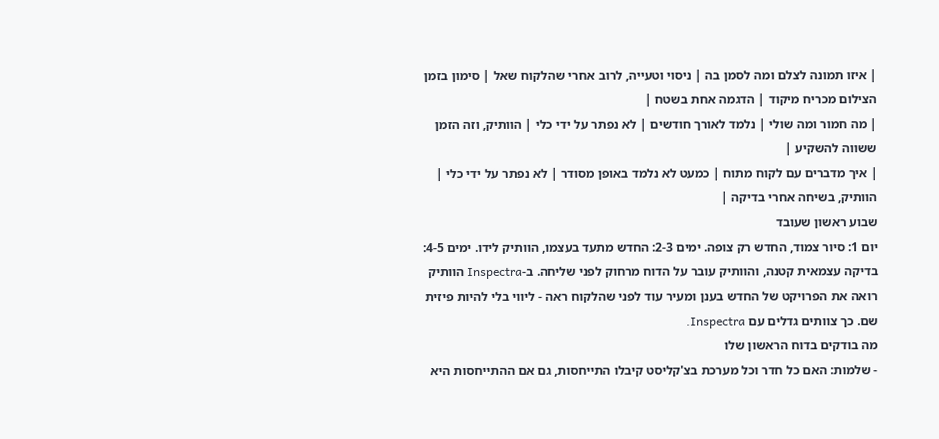| איזו תמונה לצלם ומה לסמן בה | ניסוי וטעייה, לרוב אחרי שהלקוח שאל | סימון בזמן הצילום מכריח מיקוד | הדגמה אחת בשטח |
| מה חמור ומה שולי | נלמד לאורך חודשים | לא נפתר על ידי כלי | הוותיק, וזה הזמן ששווה להשקיע |
| איך מדברים עם לקוח מתוח | כמעט לא נלמד באופן מסודר | לא נפתר על ידי כלי | הוותיק, בשיחה אחרי בדיקה |
שבוע ראשון שעובד
יום 1: סיור צמוד, החדש רק צופה. ימים 2-3: החדש מתעד בעצמו, הוותיק לידו. ימים 4-5: בדיקה עצמאית קטנה, והוותיק עובר על הדוח מרחוק לפני שליחה. ב-Inspectra הוותיק רואה את הפרויקט של החדש בענן ומעיר עוד לפני שהלקוח ראה - ליווי בלי להיות פיזית שם. כך צוותים גדלים עם Inspectra.
מה בודקים בדוח הראשון שלו
- שלמות: האם כל חדר וכל מערכת בצ'קליסט קיבלו התייחסות, גם אם ההתייחסות היא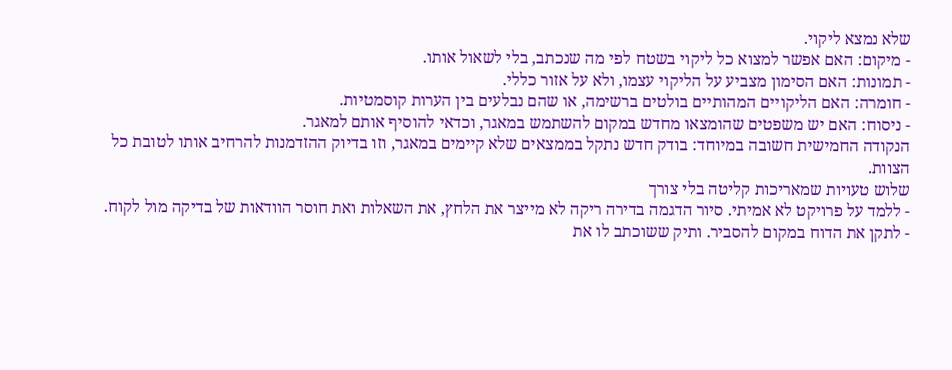שלא נמצא ליקוי.
- מיקום: האם אפשר למצוא כל ליקוי בשטח לפי מה שנכתב, בלי לשאול אותו.
- תמונות: האם הסימון מצביע על הליקוי עצמו, ולא על אזור כללי.
- חומרה: האם הליקויים המהותיים בולטים ברשימה, או שהם נבלעים בין הערות קוסמטיות.
- ניסוח: האם יש משפטים שהומצאו מחדש במקום להשתמש במאגר, וכדאי להוסיף אותם למאגר.
הנקודה החמישית חשובה במיוחד: בודק חדש נתקל בממצאים שלא קיימים במאגר, וזו בדיוק ההזדמנות להרחיב אותו לטובת כל הצוות.
שלוש טעויות שמאריכות קליטה בלי צורך
- ללמד על פרויקט לא אמיתי. סיור הדגמה בדירה ריקה לא מייצר את הלחץ, את השאלות ואת חוסר הוודאות של בדיקה מול לקוח.
- לתקן את הדוח במקום להסביר. ותיק ששוכתב לו את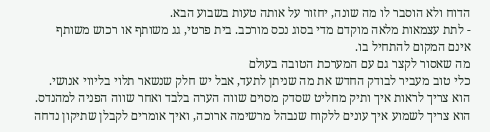הדוח ולא הוסבר לו מה שונה, יחזור על אותה טעות בשבוע הבא.
- לתת עצמאות מלאה מוקדם מדי בסוג נכס מורכב. בית פרטי, גג משותף או רכוש משותף אינם המקום להתחיל בו.
מה שאסור לקצר גם עם המערכת הטובה בעולם
כלי טוב מעביר לבודק החדש את מה שניתן לתעד, אבל יש חלק שנשאר תלוי בליווי אנושי. הוא צריך לראות איך ותיק מחליט שסדק מסוים שווה הערה בלבד ואחר שווה הפניה למהנדס. הוא צריך לשמוע איך עונים ללקוח שנבהל מרשימה ארוכה, ואיך אומרים לקבלן שתיקון נדחה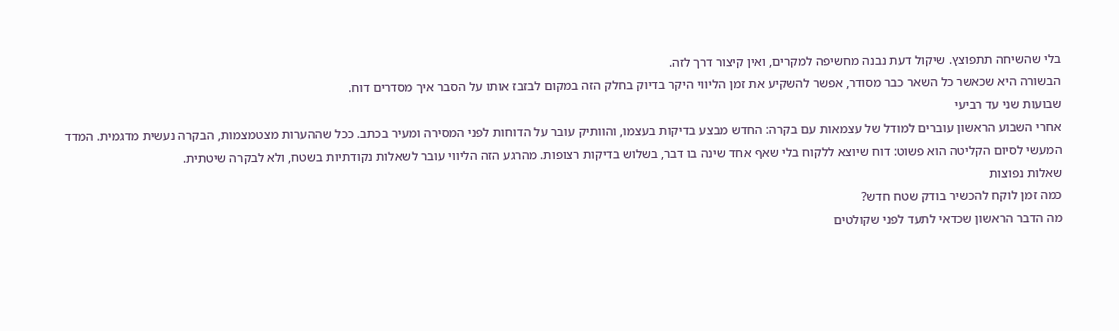בלי שהשיחה תתפוצץ. שיקול דעת נבנה מחשיפה למקרים, ואין קיצור דרך לזה.
הבשורה היא שכאשר כל השאר כבר מסודר, אפשר להשקיע את זמן הליווי היקר בדיוק בחלק הזה במקום לבזבז אותו על הסבר איך מסדרים דוח.
שבועות שני עד רביעי
אחרי השבוע הראשון עוברים למודל של עצמאות עם בקרה: החדש מבצע בדיקות בעצמו, והוותיק עובר על הדוחות לפני המסירה ומעיר בכתב. ככל שההערות מצטמצמות, הבקרה נעשית מדגמית. המדד המעשי לסיום הקליטה הוא פשוט: דוח שיוצא ללקוח בלי שאף אחד שינה בו דבר, בשלוש בדיקות רצופות. מהרגע הזה הליווי עובר לשאלות נקודתיות בשטח, ולא לבקרה שיטתית.
שאלות נפוצות
כמה זמן לוקח להכשיר בודק שטח חדש?
מה הדבר הראשון שכדאי לתעד לפני שקולטים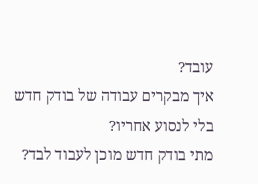עובד?
איך מבקרים עבודה של בודק חדש בלי לנסוע אחריו?
מתי בודק חדש מוכן לעבוד לבד?